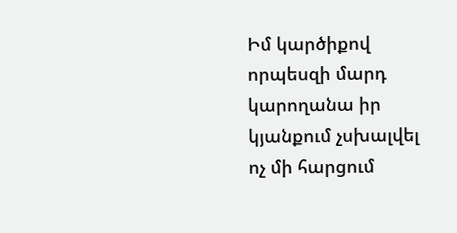Իմ կարծիքով որպեսզի մարդ կարողանա իր կյանքում չսխալվել ոչ մի հարցում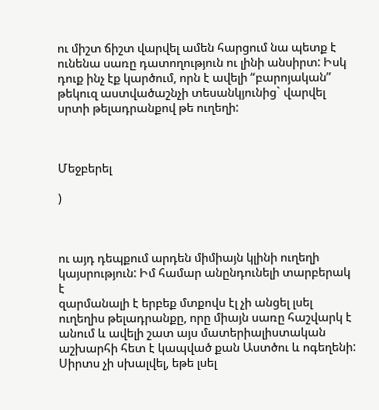ու միշտ ճիշտ վարվել ամեն հարցում նա պետք է ունենա սառը դատողություն ու լինի անսիրտ: Իսկ դուք ինչ էք կարծում, որն է ավելի “բարոյական” թեկուզ աստվածաշնչի տեսանկյունից` վարվել սրտի թելադրանքով թե ուղեղի:



Մեջբերել

)



ու այդ դեպքում արդեն միմիայն կլինի ուղեղի կայսրություն: Իմ համար անընդունելի տարբերակ է
զարմանալի է երբեք մտքովս էլ չի անցել լսել ուղեղիս թելադրանքը, որը միայն սառը հաշվարկ է անում և ավելի շատ այս մատերիալիստական աշխարհի հետ է կապված քան Աստծու և ոգեղենի: Սիրտս չի սխալվել, եթե լսել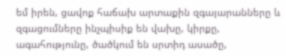եմ իրեն, ցավոք հաճախ արտաքին զգայարանները և զգացումները ինչպիսիք են վախը, կիրքը, ագահությունը, ծածկում են սրտիդ ասածը,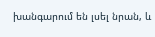խանգարում են լսել նրան, և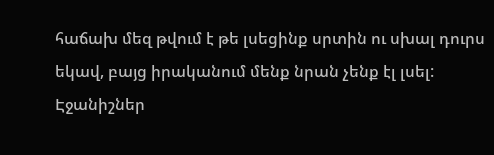հաճախ մեզ թվում է թե լսեցինք սրտին ու սխալ դուրս եկավ, բայց իրականում մենք նրան չենք էլ լսել:
Էջանիշներ